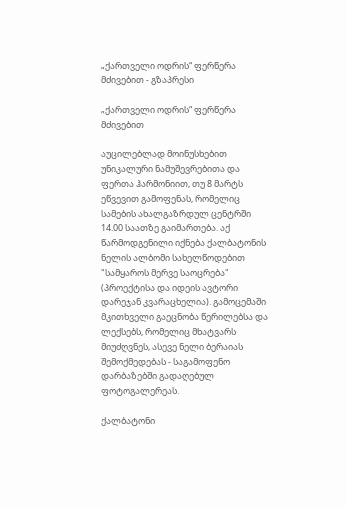„ქართველი ოდრის“ ფერწერა მძივებით - გზაპრესი

„ქართველი ოდრის“ ფერწერა მძივებით

აუცილებლად მოინუსხებით უნიკალური ნამუშევრებითა და ფერთა ჰარმონიით, თუ 8 მარტს ეწვევით გამოფენას, რომელიც სამების ახალგაზრდულ ცენტრში 14.00 საათზე გაიმართება. აქ წარმოდგენილი იქნება ქალბატონის ნელის ალბომი სახელწოდებით "სამყაროს მერვე საოცრება" (პროექტისა და იდეის ავტორი დარეჯან კვარაცხელია). გამოცემაში მკითხველი გაეცნობა წერილებსა და ლექსებს, რომელიც მხატვარს მიუძღვნეს, ასევე ნელი ბერაიას შემოქმედებას - საგამოფენო დარბაზებში გადაღებულ ფოტოგალერეას.

ქალბატონი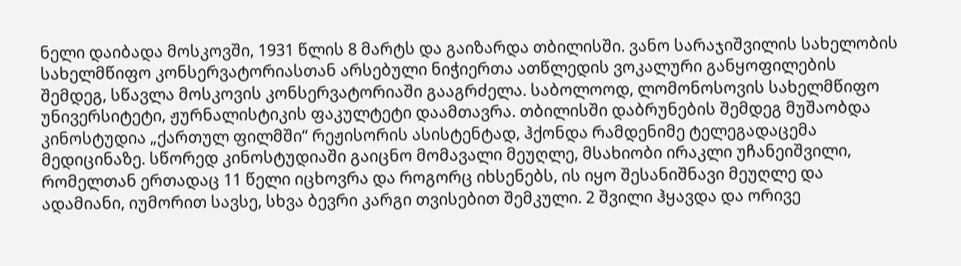ნელი დაიბადა მოსკოვში, 1931 წლის 8 მარტს და გაიზარდა თბილისში. ვანო სარაჯიშვილის სახელობის სახელმწიფო კონსერვატორიასთან არსებული ნიჭიერთა ათწლედის ვოკალური განყოფილების შემდეგ, სწავლა მოსკოვის კონსერვატორიაში გააგრძელა. საბოლოოდ, ლომონოსოვის სახელმწიფო უნივერსიტეტი, ჟურნალისტიკის ფაკულტეტი დაამთავრა. თბილისში დაბრუნების შემდეგ მუშაობდა კინოსტუდია „ქართულ ფილმში“ რეჟისორის ასისტენტად, ჰქონდა რამდენიმე ტელეგადაცემა მედიცინაზე. სწორედ კინოსტუდიაში გაიცნო მომავალი მეუღლე, მსახიობი ირაკლი უჩანეიშვილი, რომელთან ერთადაც 11 წელი იცხოვრა და როგორც იხსენებს, ის იყო შესანიშნავი მეუღლე და ადამიანი, იუმორით სავსე, სხვა ბევრი კარგი თვისებით შემკული. 2 შვილი ჰყავდა და ორივე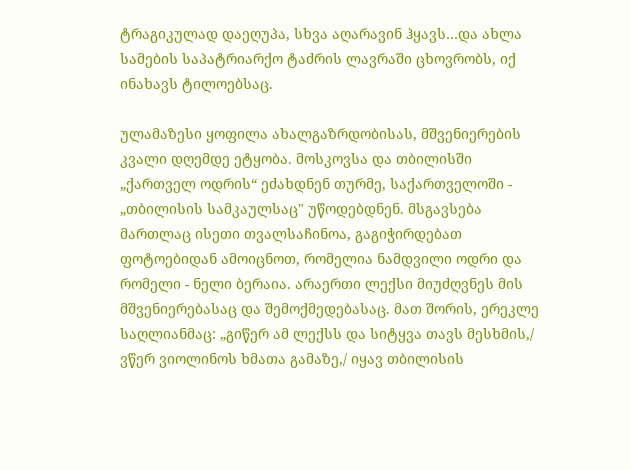ტრაგიკულად დაეღუპა, სხვა აღარავინ ჰყავს…და ახლა სამების საპატრიარქო ტაძრის ლავრაში ცხოვრობს, იქ ინახავს ტილოებსაც.

ულამაზესი ყოფილა ახალგაზრდობისას, მშვენიერების კვალი დღემდე ეტყობა. მოსკოვსა და თბილისში „ქართველ ოდრის“ ეძახდნენ თურმე, საქართველოში - „თბილისის სამკაულსაც" უწოდებდნენ. მსგავსება მართლაც ისეთი თვალსაჩინოა, გაგიჭირდებათ ფოტოებიდან ამოიცნოთ, რომელია ნამდვილი ოდრი და რომელი - ნელი ბერაია. არაერთი ლექსი მიუძღვნეს მის მშვენიერებასაც და შემოქმედებასაც. მათ შორის, ერეკლე საღლიანმაც: „გიწერ ამ ლექსს და სიტყვა თავს მესხმის,/ ვწერ ვიოლინოს ხმათა გამაზე,/ იყავ თბილისის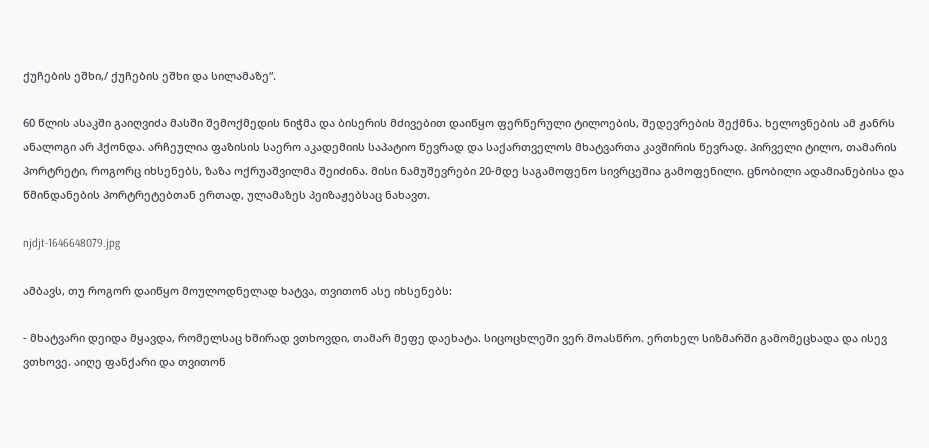ქუჩების ეშხი,/ ქუჩების ეშხი და სილამაზე“.

60 წლის ასაკში გაიღვიძა მასში შემოქმედის ნიჭმა და ბისერის მძივებით დაიწყო ფერწერული ტილოების, შედევრების შექმნა. ხელოვნების ამ ჟანრს ანალოგი არ ჰქონდა. არჩეულია ფაზისის საერო აკადემიის საპატიო წევრად და საქართველოს მხატვართა კავშირის წევრად. პირველი ტილო, თამარის პორტრეტი, როგორც იხსენებს, ზაზა ოქრუაშვილმა შეიძინა. მისი ნამუშევრები 20-მდე საგამოფენო სივრცეშია გამოფენილი. ცნობილი ადამიანებისა და წმინდანების პორტრეტებთან ერთად, ულამაზეს პეიზაჟებსაც ნახავთ.

njdjt-1646648079.jpg

ამბავს, თუ როგორ დაიწყო მოულოდნელად ხატვა, თვითონ ასე იხსენებს:

- მხატვარი დეიდა მყავდა, რომელსაც ხშირად ვთხოვდი, თამარ მეფე დაეხატა. სიცოცხლეში ვერ მოასწრო. ერთხელ სიზმარში გამომეცხადა და ისევ ვთხოვე. აიღე ფანქარი და თვითონ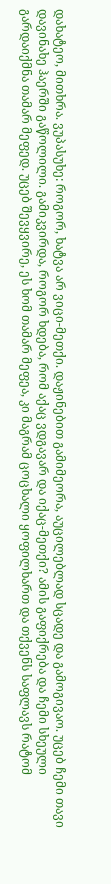დახატეო, მითხრა. ვუპასუხე: როგორ, ხატვა არ ვიცი-მეთქი. დაჟინებით გამიმეორა, აუცილებლად სცადე და გამოგივაო. უცებ ჩემი თავი დავინახე ჰაერში გაწოლილი. გამიკვირდა, როგორ ხდება, რომ აქაც ვდგავარ და იქაც-მეთქი? ამის გაფიქრება და ჩემი სხეული გარდაიქმნა თამარ მეფედ. უცებ შევყვირე, ეს ხომ თამარ მეფეა, კი მაგრამ ცოცხალი ყოფილხართ და თქვენს საფლავს რატომ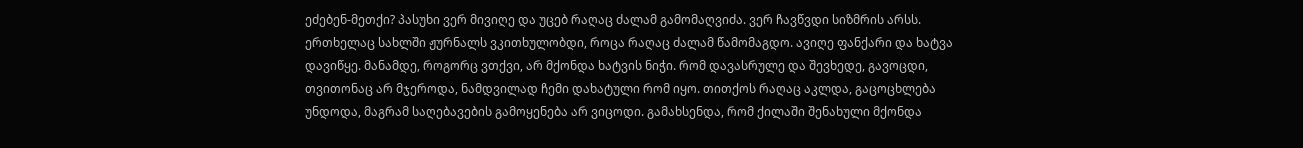ეძებენ-მეთქი? პასუხი ვერ მივიღე და უცებ რაღაც ძალამ გამომაღვიძა. ვერ ჩავწვდი სიზმრის არსს. ერთხელაც სახლში ჟურნალს ვკითხულობდი, როცა რაღაც ძალამ წამომაგდო. ავიღე ფანქარი და ხატვა დავიწყე. მანამდე, როგორც ვთქვი, არ მქონდა ხატვის ნიჭი. რომ დავასრულე და შევხედე, გავოცდი, თვითონაც არ მჯეროდა, ნამდვილად ჩემი დახატული რომ იყო. თითქოს რაღაც აკლდა, გაცოცხლება უნდოდა, მაგრამ საღებავების გამოყენება არ ვიცოდი. გამახსენდა, რომ ქილაში შენახული მქონდა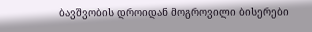ბავშვობის დროიდან მოგროვილი ბისერები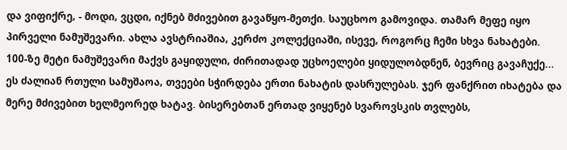და ვიფიქრე, - მოდი, ვცდი, იქნებ მძივებით გავაწყო-მეთქი. საუცხოო გამოვიდა. თამარ მეფე იყო პირველი ნამუშევარი. ახლა ავსტრიაშია, კერძო კოლექციაში, ისევე, როგორც ჩემი სხვა ნახატები. 100-ზე მეტი ნამუშევარი მაქვს გაყიდული, ძირითადად უცხოელები ყიდულობდნენ, ბევრიც გავაჩუქე... ეს ძალიან რთული სამუშაოა, თვეები სჭირდება ერთი ნახატის დასრულებას. ჯერ ფანქრით იხატება და მერე მძივებით ხელმეორედ ხატავ. ბისერებთან ერთად ვიყენებ სვაროვსკის თვლებს,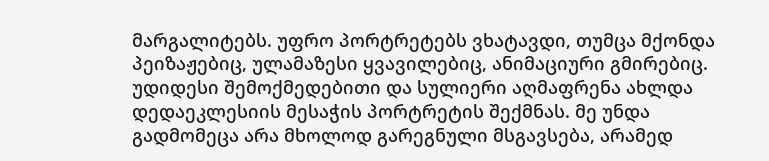მარგალიტებს. უფრო პორტრეტებს ვხატავდი, თუმცა მქონდა პეიზაჟებიც, ულამაზესი ყვავილებიც, ანიმაციური გმირებიც. უდიდესი შემოქმედებითი და სულიერი აღმაფრენა ახლდა დედაეკლესიის მესაჭის პორტრეტის შექმნას. მე უნდა გადმომეცა არა მხოლოდ გარეგნული მსგავსება, არამედ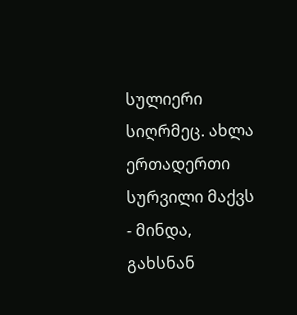სულიერი სიღრმეც. ახლა ერთადერთი სურვილი მაქვს - მინდა, გახსნან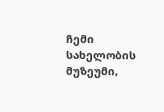ჩემი სახელობის მუზეუმი,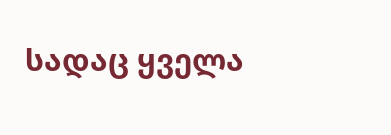სადაც ყველა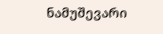ნამუშევარი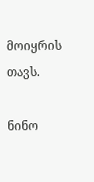მოიყრის თავს.

ნინო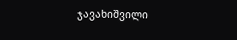ჯავახიშვილი